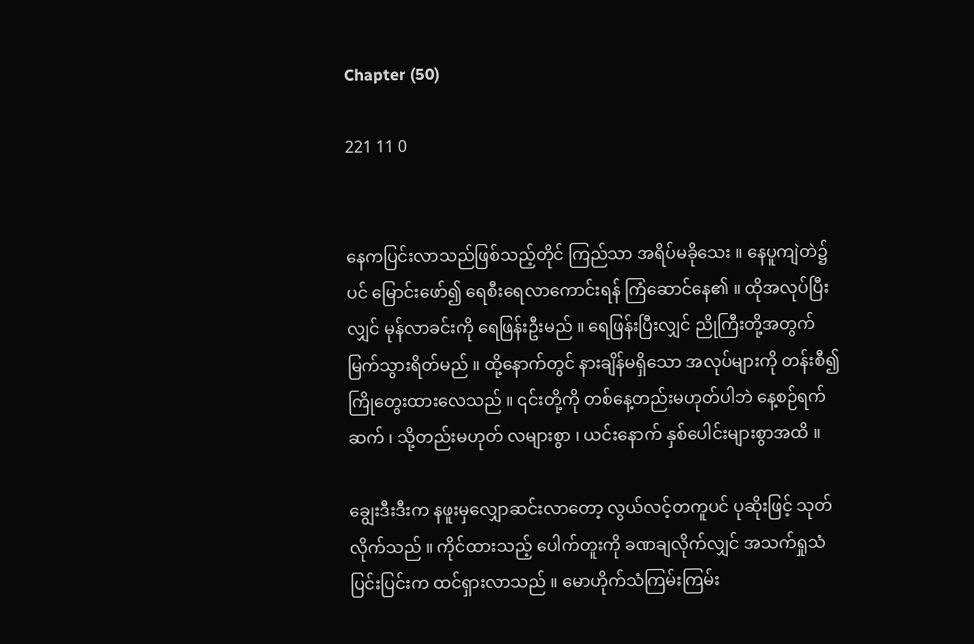Chapter (50)

221 11 0


နေကပြင်းလာသည်ဖြစ်သည့်တိုင် ကြည်သာ အရိပ်မခိုသေး ။ နေပူကျဲတဲ၌ပင် မြောင်းဖော်၍ ရေစီးရေလာကောင်းရန် ကြံဆောင်နေ၏ ။ ထိုအလုပ်ပြီးလျှင် မုန်လာခင်းကို ရေဖြန်းဦးမည် ။ ရေဖြန်းပြီးလျှင် ညိုကြီးတို့အတွက် မြက်သွားရိတ်မည် ။ ထို့နောက်တွင် နားချိန်မရှိ‌သော အလုပ်များကို တန်းစီ၍ ကြိုတွေးထားလေသည် ။ ၎င်းတို့ကို တစ်နေ့တည်းမဟုတ်ပါဘဲ နေ့စဉ်ရက်ဆက် ၊ သို့တည်းမဟုတ် လများစွာ ၊ ယင်းနောက် နှစ်ပေါင်းများစွာအထိ ။

ချွေးဒီးဒီးက နဖူးမှလျှောဆင်းလာတော့ လွယ်လင့်တကူပင် ပုဆိုးဖြင့် သုတ်လိုက်သည် ။ ကိုင်ထားသည့် ပေါက်တူးကို ခဏချလိုက်လျှင် အသက်ရှုသံပြင်းပြင်းက ထင်ရှားလာသည် ။ မောဟိုက်သံကြမ်းကြမ်း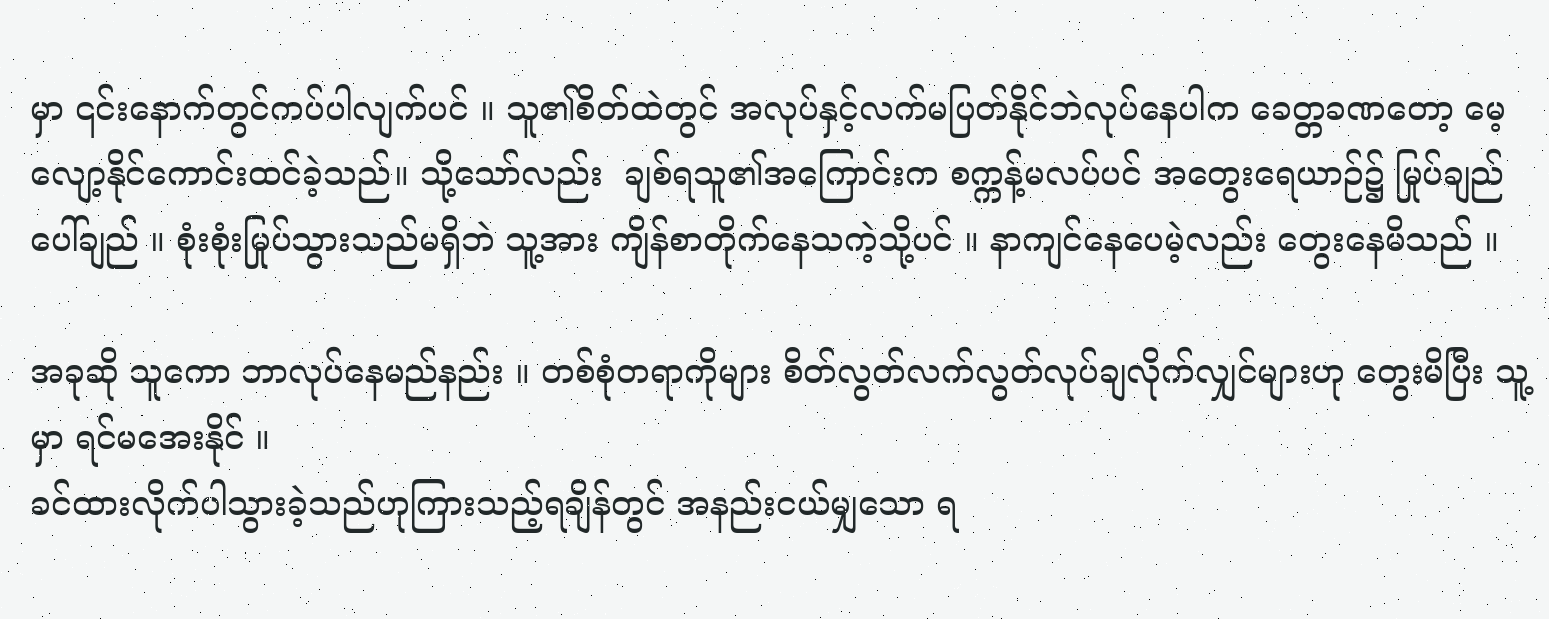မှာ ၎င်းနောက်တွင်ကပ်ပါလျက်ပင် ။ သူ၏စိတ်ထဲတွင် အလုပ်နှင့်လက်မပြတ်နိုင်ဘဲလုပ်နေပါက ခေတ္တခဏတော့ မေ့လျော့နိုင်ကောင်းထင်ခဲ့သည်။ သို့သော်လည်း  ချစ်ရသူ၏အကြောင်းက စက္ကန့်မလပ်ပင် အတွေးရေယာဉ်၌ မြုပ်ချည်ပေါ်ချည် ။ စုံးစုံးမြုပ်သွားသည်မရှိဘဲ သူ့အား ကျိန်စာတိုက်နေသကဲ့သို့ပင် ။ နာကျင်နေပေမဲ့လည်း တွေးနေမိသည် ။

အခုဆို သူကော ဘာလုပ်နေမည်နည်း ။ တစ်စုံတရာကိုများ စိတ်လွတ်လက်လွတ်လုပ်ချလိုက်လျှင်များဟု တွေးမိပြီး သူ့မှာ ရင်မအေးနိုင် ။
ခင်ထားလိုက်ပါသွားခဲ့သည်ဟုကြားသည့်ရချိန်တွင် အနည်းငယ်မျှသော ရ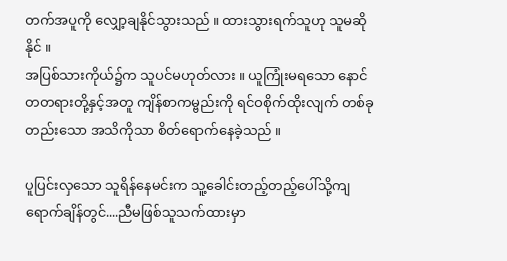တက်အပူကို လျှော့ချနိုင်သွားသည် ။ ထားသွားရက်သူဟု သူမဆိုနိုင် ။
အပြစ်သားကိုယ်၌က သူပင်မဟုတ်လား ။ ယူကြုံးမရသော နောင်တတရားတို့နှင့်အတူ ကျိန်စာကမ္ဗည်းကို ရင်ဝစိုက်ထိုးလျက် တစ်ခုတည်းသော အသိကိုသာ စိတ်ရောက်နေခဲ့သည် ။

ပူပြင်းလှသော သူရိန်နေမင်းက သူ့ခေါင်းတည့်တည့်ပေါ်သို့ကျရောက်ချိန်တွင်....ညီမဖြစ်သူသက်ထားမှာ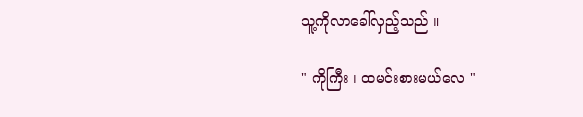သူ့ကိုလာခေါ်လှည့်သည် ။

" ကိုကြီး ၊ ထမင်းစားမယ်လေ "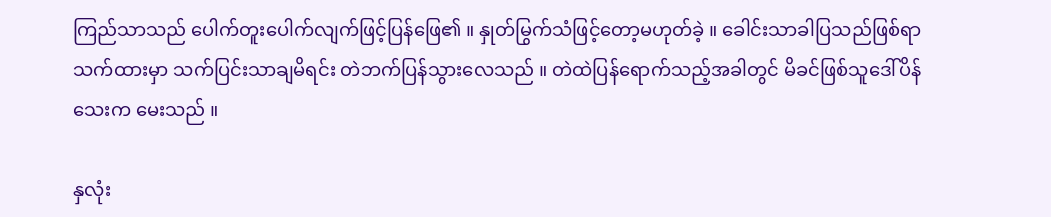ကြည်သာသည် ပေါက်တူးပေါက်လျက်ဖြင့်ပြန်ဖြေ၏ ။ နှုတ်မြွက်သံဖြင့်တော့မဟုတ်ခဲ့ ။ ခေါင်းသာခါပြသည်ဖြစ်ရာ သက်ထားမှာ သက်ပြင်းသာချမိရင်း တဲဘက်ပြန်သွားလေသည် ။ တဲထဲပြန်ရောက်သည့်အခါတွင် မိခင်ဖြစ်သူဒေါ်ပိန်သေးက မေးသည် ။

နှလုံး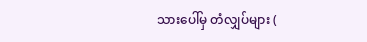သားပေါ်မှ တံလျှပ်များ (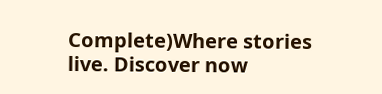Complete)Where stories live. Discover now